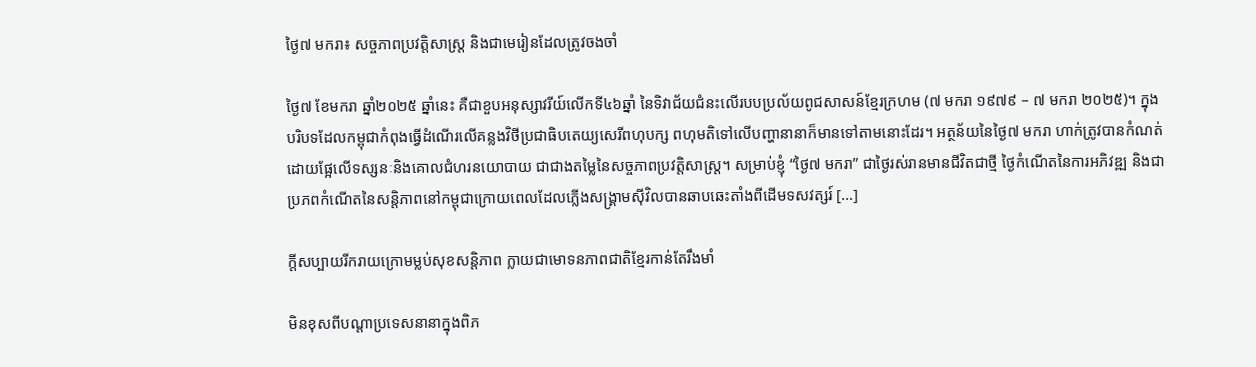ថ្ងៃ៧ មករា៖ សច្ចភាពប្រវត្តិសាស្ត្រ និងជាមេរៀនដែលត្រូវចងចាំ

ថ្ងៃ៧ ខែមករា ឆ្នាំ២០២៥ ឆ្នាំនេះ គឺជាខួបអនុស្សាវរីយ៍លើកទី៤៦ឆ្នាំ នៃទិវាជ័យជំនះលើរបបប្រល័យពូជសាសន៍ខ្មែរក្រហម (៧ មករា ១៩៧៩ – ៧ មករា ២០២៥)។ ក្នុងបរិបទដែលកម្ពុជាកំពុងធ្វើដំណើរលើគន្លងវិថីប្រជាធិបតេយ្យសេរីពហុបក្ស ពហុមតិទៅលើបញ្ហានានាក៏មានទៅតាមនោះដែរ។ អត្ថន័យនៃថ្ងៃ៧ មករា ហាក់ត្រូវបានកំណត់ដោយផ្អែលើទស្សនៈនិងគោលជំហរនយោបាយ ជាជាងតម្លៃនៃសច្ចភាពប្រវត្តិសាស្ត្រ។ សម្រាប់ខ្ញុំ “ថ្ងៃ៧ មករា” ជាថ្ងៃរស់រានមានជីវិតជាថ្មី ថ្ងៃកំណើតនៃការអភិវឌ្ឍ និងជាប្រភពកំណើតនៃសន្តិភាពនៅកម្ពុជាក្រោយពេលដែលភ្លើងសង្រ្គាមស៊ីវិលបានឆាបឆេះតាំងពីដើមទសវត្សរ៍ […]

ក្តីសប្បាយរីករាយក្រោមម្លប់សុខសន្តិភាព ក្លាយជាមោទនភាពជាតិខ្មែរកាន់តែរឹងមាំ

មិនខុសពីបណ្តាប្រទេសនានាក្នុងពិភ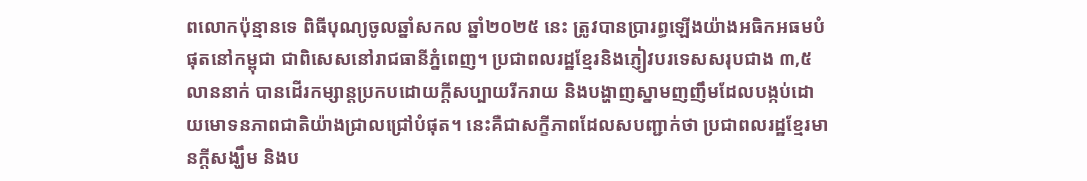ពលោកប៉ុន្មានទេ ពិធីបុណ្យចូលឆ្នាំសកល ឆ្នាំ២០២៥ នេះ ត្រូវបានប្រារព្ធឡើងយ៉ាងអធិកអធមបំផុតនៅកម្ពុជា ជាពិសេសនៅរាជធានីភ្នំពេញ។ ប្រជាពលរដ្ឋខ្មែរនិងភ្ញៀវបរទេសសរុបជាង ៣,៥ លាននាក់ បានដើរកម្សាន្តប្រកបដោយក្តីសប្បាយរីករាយ និងបង្ហាញស្នាមញញឹមដែលបង្កប់ដោយមោទនភាពជាតិយ៉ាងជ្រាលជ្រៅបំផុត។ នេះគឺជាសក្ខីភាពដែលសបញ្ជាក់ថា ប្រជាពលរដ្ឋខ្មែរមានក្តីសង្ឃឹម និងប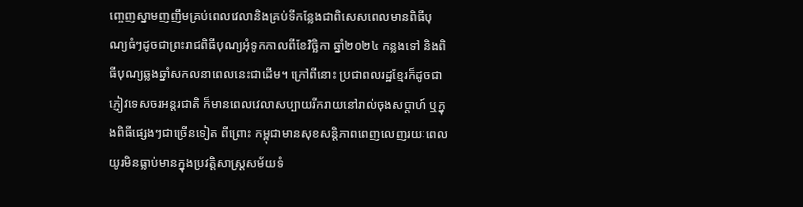ញ្ចេញស្នាមញញឹមគ្រប់ពេលវេលានិងគ្រប់ទីកន្លែងជាពិសេសពេលមានពិធីបុណ្យធំៗដូចជាព្រះរាជពិធីបុណ្យអុំទូកកាលពីខែវិច្ឆិកា ឆ្នាំ២០២៤ កន្លងទៅ និងពិធីបុណ្យឆ្លងឆ្នាំសកលនាពេលនេះជាដើម។ ក្រៅពីនោះ ប្រជាពលរដ្ឋខ្មែរក៏ដូចជាភ្ញៀវទេសចរអន្តរជាតិ ក៏មានពេលវេលាសប្បាយរីករាយនៅរាល់ចុងសប្តាហ៍ ឬក្នុងពិធីផ្សេងៗជាច្រើនទៀត ពីព្រោះ កម្ពុជាមានសុខសន្តិភាពពេញលេញរយៈពេលយូរមិនធ្លាប់មានក្នុងប្រវត្តិសាស្ត្រសម័យទំ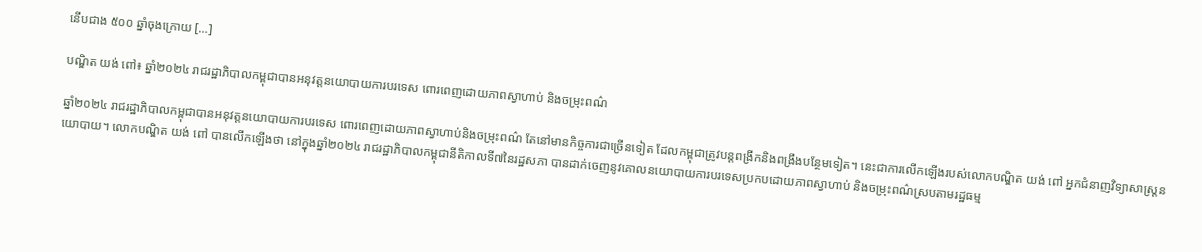នើបជាង ៥០០ ឆ្នាំចុងក្រោយ […]

បណ្ឌិត យង់ ពៅ៖ ឆ្នាំ២០២៤ រាជរដ្ឋាភិបាលកម្ពុជាបានអនុវត្តនយោបាយការបរទេស ពោរពេញដោយភាពស្វាហាប់ និងចម្រុះពណ៌

ឆ្នាំ២០២៤ រាជរដ្ឋាភិបាលកម្ពុជាបានអនុវត្តនយោបាយការបរទេស ពោរពេញដោយភាពស្វាហាប់និងចម្រុះពណ៌ តែនៅមានកិច្ចការជាច្រើនទៀត ដែលកម្ពុជាត្រូវបន្តពង្រីកនិងពង្រឹងបន្ថែមទៀត។ នេះជាការលើកឡើងរបស់លោកបណ្ឌិត យង់ ពៅ អ្នកជំនាញវិទ្យាសាស្ត្រនយោបាយ។ លោកបណ្ឌិត យង់ ពៅ បានលើកឡើងថា នៅក្នុងឆ្នាំ២០២៤ រាជរដ្ឋាភិបាលកម្ពុជានីតិកាលទី៧នៃរដ្ឋសភា បានដាក់ចេញនូវគោលនយោបាយការបរទេសប្រកបដោយភាពស្វាហាប់ និងចម្រុះពណ៌ស្របតាមរដ្ឋធម្ម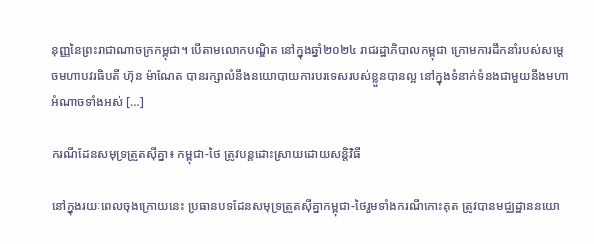នុញ្ញនៃព្រះរាជាណាចក្រកម្ពុជា។ បើតាមលោកបណ្ឌិត នៅក្នុងឆ្នាំ២០២៤ រាជរដ្ឋាភិបាលកម្ពុជា ក្រោមការដឹកនាំរបស់សម្ដេចមហាបវរធិបតី ហ៊ុន ម៉ាណែត បានរក្សាលំនឹងនយោបាយការបរទេសរបស់ខ្លួនបានល្អ នៅក្នុងទំនាក់ទំនងជាមួយនឹងមហាអំណាចទាំងអស់ […]

ករណីដែនសមុទ្រត្រួតស៊ីគ្នា៖ កម្ពុជា-ថៃ ត្រូវបន្តដោះស្រាយដោយសន្តិវិធី

នៅក្នុងរយៈពេលចុងក្រោយនេះ ប្រធានបទដែនសមុទ្រត្រួតស៊ីគ្នាកម្ពុជា-ថៃរួមទាំងករណីកោះគុត ត្រូវបានមជ្ឈដ្ឋាននយោ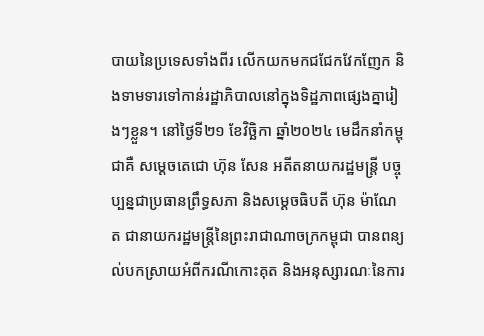បាយនៃប្រទេសទាំងពីរ លើកយកមកជជែកវែកញែក និងទាមទារទៅកាន់រដ្ឋាភិបាលនៅក្នុងទិដ្ឋភាពផ្សេងគ្នារៀងៗខ្លួន។ នៅថ្ងៃទី២១ ខែវិច្ឆិកា ឆ្នាំ២០២៤ មេដឹកនាំកម្ពុជាគឺ សម្ដេចតេជោ ហ៊ុន សែន អតីតនាយករដ្ឋមន្ត្រី បច្ចុប្បន្នជាប្រធានព្រឹទ្ធសភា និងសម្ដេចធិបតី ហ៊ុន ម៉ាណែត ជានាយករដ្ឋមន្ត្រីនៃព្រះរាជាណាចក្រកម្ពុជា បានពន្យល់បកស្រាយអំពីករណីកោះគុត និងអនុស្សារណៈនៃការ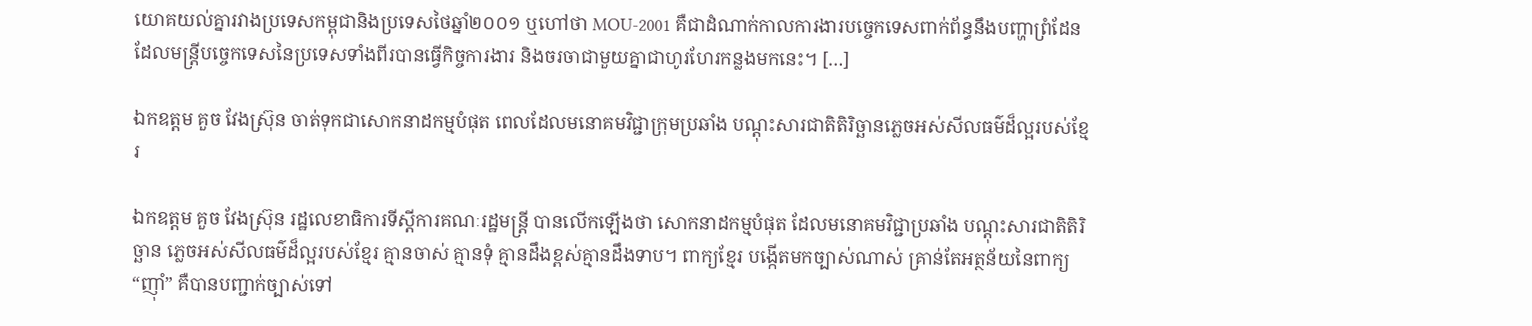យោគយល់គ្នារវាងប្រទេសកម្ពុជានិងប្រទេសថៃឆ្នាំ២០០១ ឬហៅថា MOU-2001 គឺជាដំណាក់កាលការងារបច្ចេកទេសពាក់ព័ន្ធនឹងបញ្ហាព្រំដែន ដែលមន្ត្រីបច្ចេកទេសនៃប្រទេសទាំងពីរបានធ្វើកិច្ចការងារ និងចរចាជាមួយគ្នាជាហូរហែរកន្លងមកនេះ។ […]

ឯកឧត្តម គួច វែងស្រ៊ុន ចាត់ទុកជាសោកនាដកម្មបំផុត ពេលដែលមនោគមវិជ្ជាក្រុមប្រឆាំង បណ្តុះសារជាតិតិរិច្ឆានភ្លេចអស់សីលធម៌ដ៏ល្អរបស់ខ្មែរ

ឯកឧត្តម គួច វែងស្រ៊ុន រដ្ឋលេខាធិការទីស្តីការគណៈរដ្ឋមន្ត្រី បានលើកឡើងថា សោកនាដកម្មបំផុត ដែលមនោគមវិជ្ជាប្រឆាំង បណ្តុះសារជាតិតិរិច្ឆាន ភ្លេចអស់សីលធម៌ដ៏ល្អរបស់ខ្មែរ គ្មានចាស់ គ្មានទុំ គ្មានដឹងខ្ពស់គ្មានដឹងទាប។ ពាក្យខ្មែរ បង្កើតមកច្បាស់ណាស់ គ្រាន់តែអត្ថន័យនៃពាក្យ “ញ៉ាំ” គឺបានបញ្ជាក់ច្បាស់ទៅ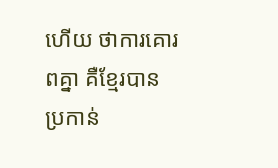ហើយ ថាការគោរពគ្នា គឺខ្មែរបានប្រកាន់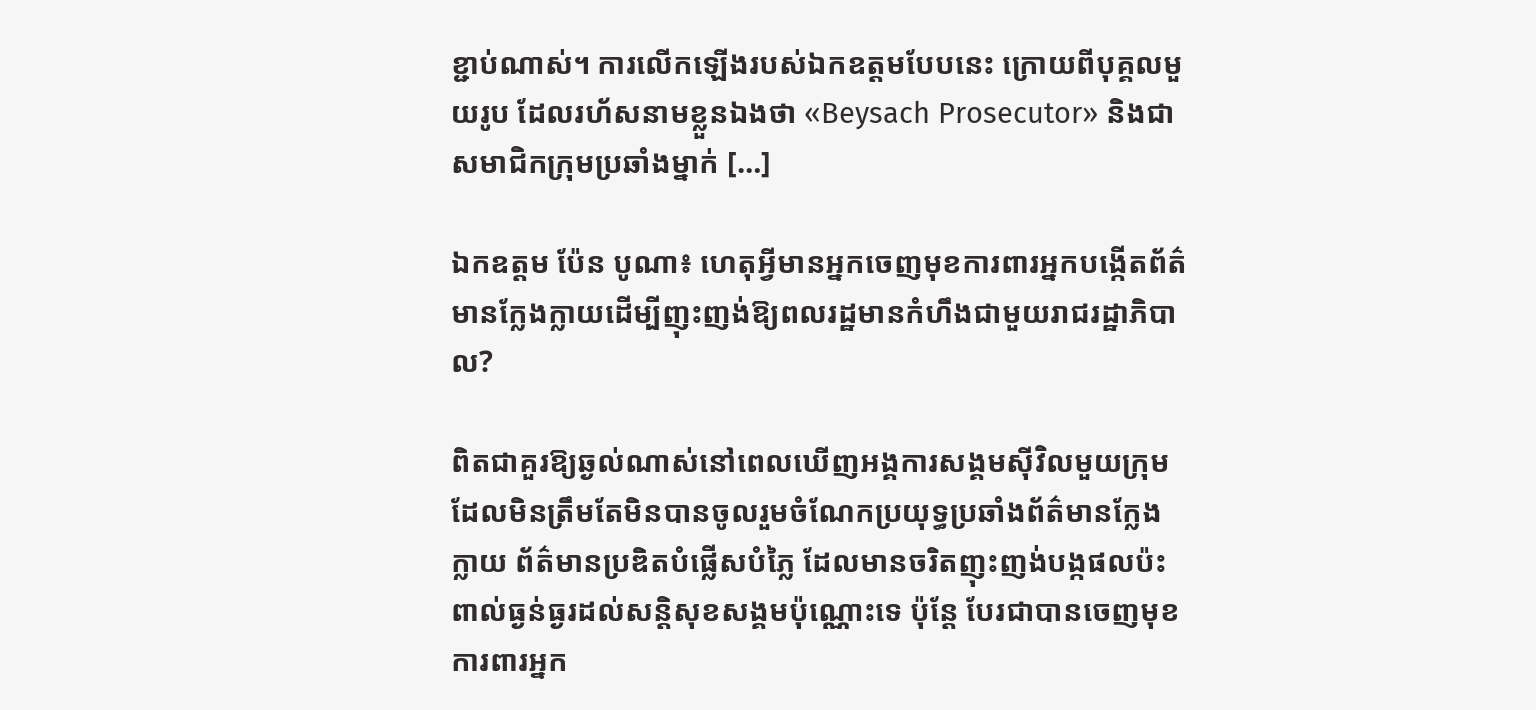ខ្ជាប់ណាស់។ ការលើកឡើងរបស់ឯកឧត្តមបែបនេះ ក្រោយពីបុគ្គលមួយរូប ដែលរហ័សនាមខ្លួនឯងថា «Beysach Prosecutor» និងជាសមាជិកក្រុមប្រឆាំងម្នាក់ […]

ឯកឧត្តម ប៉ែន បូណា៖ ហេតុអ្វីមានអ្នកចេញមុខការពារអ្នកបង្កើតព័ត៌មានក្លែងក្លាយដើម្បីញុះញង់ឱ្យពលរដ្ឋមានកំហឹងជាមួយរាជរដ្ឋាភិបាល?

ពិតជាគួរឱ្យឆ្ងល់ណាស់នៅពេលឃើញអង្គការសង្គមស៊ីវិលមួយក្រុមដែលមិនត្រឹមតែមិនបានចូលរួមចំណែកប្រយុទ្ធប្រឆាំងព័ត៌មានក្លែងក្លាយ ព័ត៌មានប្រឌិតបំផ្លើសបំភ្លៃ ដែលមានចរិតញុះញង់បង្កផលប៉ះពាល់ធ្ងន់ធ្ងរដល់សន្តិសុខសង្គមប៉ុណ្ណោះទេ ប៉ុន្តែ បែរជាបានចេញមុខការពារអ្នក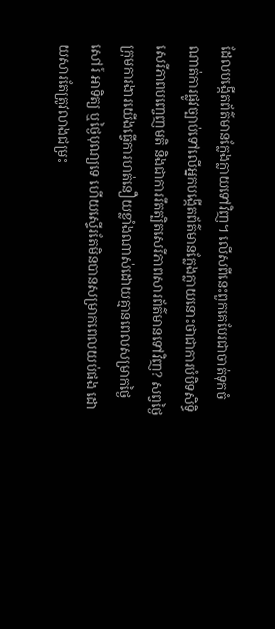ដែលបង្កើតព័ត៌មានក្លែងក្លាយទៅវិញ។ លើសពីនេះពួកគេបែរជាចាត់ទុកចំណាត់ការផ្លូវច្បាប់ទៅលើអ្នកបង្កើតព័ត៌មានក្លែងក្លាយនោះថាជាការបំបិទសិទ្ធិសេរីភាពបញ្ចេញមតិ និងជាការរឹតត្បិតសេរីភាពសារព័ត៌មានទៅវិញ? សព្វថ្ងៃ ក្រុមការងារយើងធ្វើការហត់នឿយខ្លាំងណាស់ដោយគ្មានពេលសម្រាកថ្ងៃសៅរ៍ អាទិត្យ ឬថ្ងៃបុណ្យទេ ហើយស្ទើរតែមិនបានសម្រាកពេលយប់ផង ដោយសារតែត្រូវលាងជម្រះ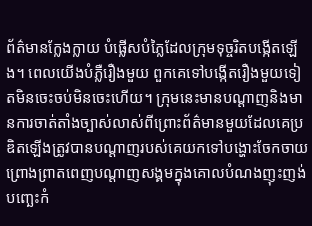ព័ត៌មានក្លែងក្លាយ បំផ្លើសបំភ្លៃដែលក្រុមទុច្ចរិតបង្កើតឡើង។ ពេលយើងបំភ្លឺរឿងមួយ ពួកគេទៅបង្កើតរឿងមួយទៀតមិនចេះចប់មិនចេះហើយ។ ក្រុមនេះមានបណ្តាញនិងមានការចាត់តាំងច្បាស់លាស់ពីព្រោះព័ត៌មានមួយដែលគេប្រឌិតឡើងត្រូវបានបណ្តាញរបស់គេយកទៅបង្ហោះចែកចាយព្រោងព្រាតពេញបណ្តាញសង្គមក្នុងគោលបំណងញុះញង់បញ្ឆេះកំ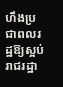ហឹងប្រជាពលរដ្ឋឱ្យស្អប់រាជរដ្ឋា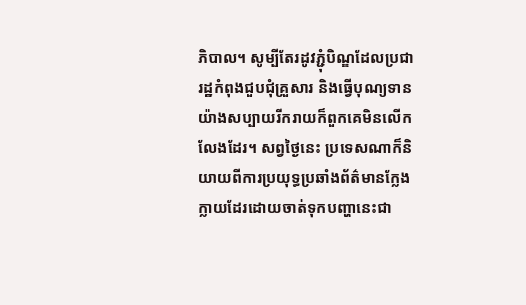ភិបាល។ សូម្បីតែរដូវភ្ជុំបិណ្ឌដែលប្រជារដ្ឋកំពុងជួបជុំគ្រួសារ និងធ្វើបុណ្យទានយ៉ាងសប្បាយរីករាយក៏ពួកគេមិនលើកលែងដែរ។ សព្វថ្ងៃនេះ ប្រទេសណាក៏និយាយពីការប្រយុទ្ធប្រឆាំងព័ត៌មានក្លែងក្លាយដែរដោយចាត់ទុកបញ្ហានេះជា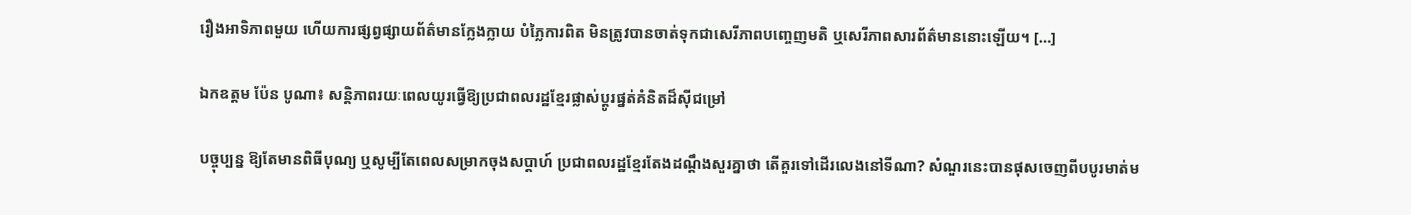រឿងអាទិភាពមួយ ហើយការផ្សព្វផ្សាយព័ត៌មានក្លែងក្លាយ បំភ្លៃការពិត មិនត្រូវបានចាត់ទុកជាសេរីភាពបញ្ចេញមតិ ឬសេរីភាពសារព័ត៌មាននោះឡើយ។ […]

ឯកឧត្តម ប៉ែន បូណា៖ សន្តិភាពរយៈពេលយូរធ្វើឱ្យប្រជាពលរដ្ឋខ្មែរផ្លាស់ប្តូរផ្នត់គំនិតដ៏ស៊ីជម្រៅ

បច្ចុប្បន្ន ឱ្យតែមានពិធីបុណ្យ ឬសូម្បីតែពេលសម្រាកចុងសប្តាហ៍ ប្រជាពលរដ្ឋខ្មែរតែងដណ្តឹងសួរគ្នាថា តើគួរទៅដើរលេងនៅទីណា? សំណួរនេះបានផុសចេញពីបបូរមាត់ម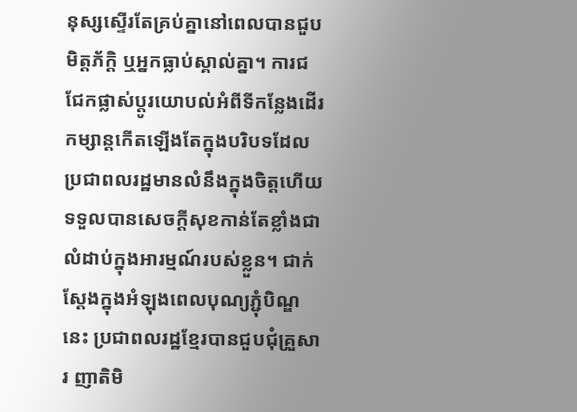នុស្សស្ទើរតែគ្រប់គ្នានៅពេលបានជួបមិត្តភ័ក្តិ ឬអ្នកធ្លាប់ស្គាល់គ្នា។ ការជជែកផ្លាស់ប្តូរយោបល់អំពីទីកន្លែងដើរកម្សាន្តកើតឡើងតែក្នុងបរិបទដែលប្រជាពលរដ្ឋមានលំនឹងក្នុងចិត្តហើយទទួលបានសេចក្តីសុខកាន់តែខ្លាំងជាលំដាប់ក្នុងអារម្មណ៍របស់ខ្លួន។ ជាក់ស្តែងក្នុងអំឡុងពេលបុណ្យភ្ជុំបិណ្ឌនេះ ប្រជាពលរដ្ឋខ្មែរបានជួបជុំគ្រួសារ ញាតិមិ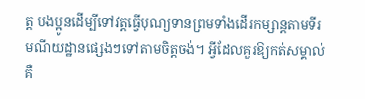ត្ត បងប្អូនដើម្បីទៅវត្តធ្វើបុណ្យទានព្រមទាំងដើរកម្សាន្តតាមទីរមណីយដ្ឋានផ្សេងៗទៅតាមចិត្តចង់។ អ្វីដែលគួរឱ្យកត់សម្គាល់គឺ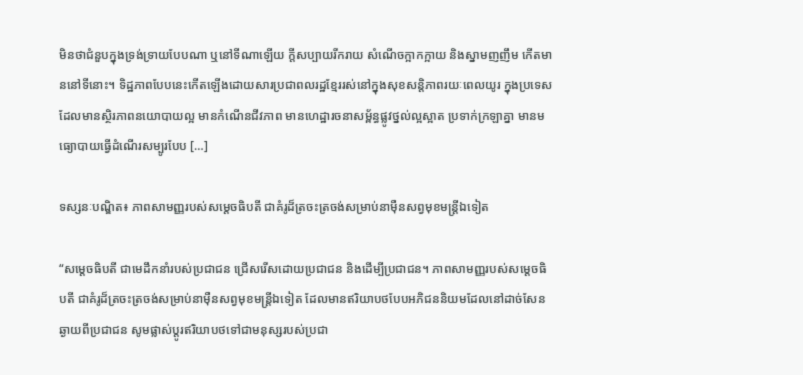មិនថាជំនួបក្នុងទ្រង់ទ្រាយបែបណា ឬនៅទីណាឡើយ ក្តីសប្បាយរីករាយ សំណើចក្អាកក្អាយ និងស្នាមញញឹម កើតមាននៅទីនោះ។ ទិដ្ឋភាពបែបនេះកើតឡើងដោយសារប្រជាពលរដ្ឋខ្មែររស់នៅក្នុងសុខសន្តិភាពរយៈពេលយូរ ក្នុងប្រទេសដែលមានស្ថិរភាពនយោបាយល្អ មានកំណើនជីវភាព មានហេដ្ឋារចនាសម្ព័ន្ធផ្លូវថ្នល់ល្អស្អាត ប្រទាក់ក្រឡាគ្នា មានមធ្យោបាយធ្វើដំណើរសម្បូរបែប […]

ទស្សនៈបណ្ឌិត៖ ភាពសាមញ្ញរបស់សម្តេចធិបតី ជាគំរូដ៏ត្រចះត្រចង់សម្រាប់នាម៉ឺនសព្វមុខមន្ត្រីឯទៀត

“សម្តេចធិបតី ជាមេដឹកនាំរបស់ប្រជាជន ជ្រើសរើសដោយប្រជាជន និងដើម្បីប្រជាជន។ ភាពសាមញ្ញរបស់សម្តេចធិបតី ជាគំរូដ៏ត្រចះត្រចង់សម្រាប់នាម៉ឺនសព្វមុខមន្ត្រីឯទៀត ដែលមានឥរិយាបថបែបអភិជននិយមដែលនៅដាច់សែនឆ្ងាយពីប្រជាជន សូមផ្លាស់ប្តូរឥរិយាបថទៅជាមនុស្សរបស់ប្រជា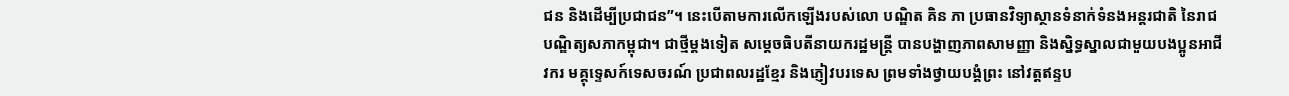ជន និងដើម្បីប្រជាជន”។ នេះបើតាមការលើកឡើងរបស់លោ បណ្ឌិត គិន ភា ប្រធានវិទ្យាស្ថានទំនាក់ទំនងអន្តរជាតិ នៃរាជបណ្ឌិត្យសភាកម្ពុជា។ ជាថ្មីម្តងទៀត សម្តេចធិបតីនាយករដ្ឋមន្ត្រី បានបង្ហាញភាពសាមញ្ញា និងស្និទ្ធស្នាលជាមួយបងប្អូនអាជីវករ មគ្គុទ្ទេសក៍ទេសចរណ៍ ប្រជាពលរដ្ឋខ្មែរ និងភ្ញៀវបរទេស ព្រមទាំងថ្វាយបង្គំព្រះ នៅវត្តឥន្ទប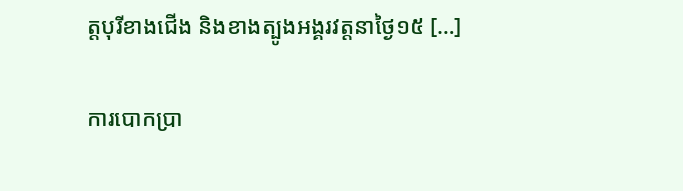ត្តបុរីខាងជើង និងខាងត្បូងអង្គរវត្តនាថ្ងៃ១៥ […]

ការបោកប្រា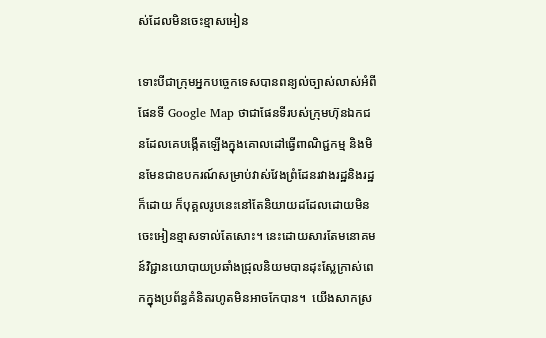ស់ដែលមិនចេះខ្មាសអៀន

ទោះបីជាក្រុមអ្នកបច្ចេកទេសបានពន្យល់ច្បាស់លាស់អំពីផែនទី Google Map ថាជាផែនទីរបស់ក្រុមហ៊ុនឯកជនដែលគេបង្កើតឡើងក្នុងគោលដៅធ្វើពាណិជ្ជកម្ម និងមិនមែនជាឧបករណ៍សម្រាប់វាស់វែងព្រំដែនរវាងរដ្ឋនិងរដ្ឋក៏ដោយ ក៏បុគ្គលរូបនេះនៅតែនិយាយដដែលដោយមិនចេះអៀនខ្មាសទាល់តែសោះ។ នេះដោយសារតែមនោគមន៍វិជ្ជានយោបាយប្រឆាំងជ្រុលនិយមបានដុះស្លែក្រាស់ពេកក្នុងប្រព័ន្ធគំនិតរហូតមិនអាចកែបាន។  យើងសាកស្រ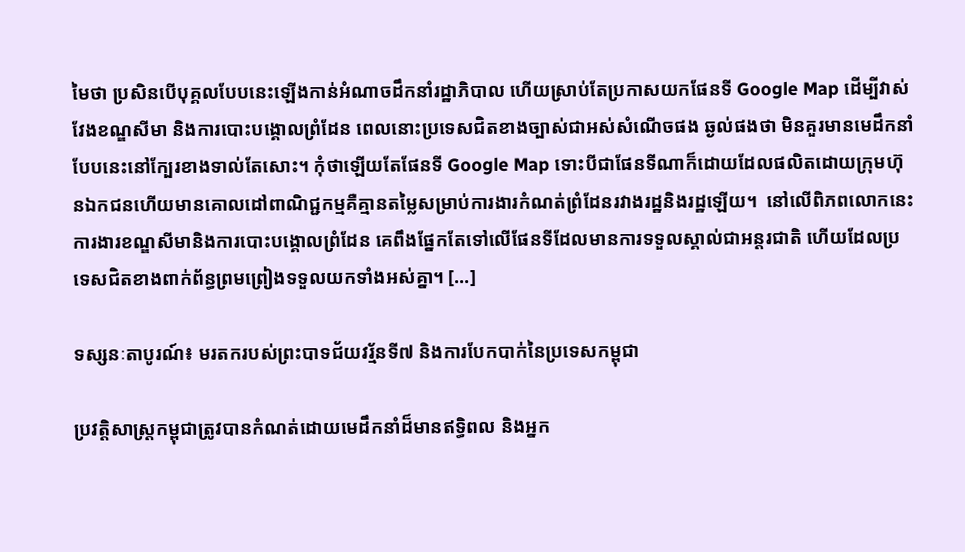មៃថា ប្រសិនបើបុគ្គលបែបនេះឡើងកាន់អំណាចដឹកនាំរដ្ឋាភិបាល ហើយស្រាប់តែប្រកាសយកផែនទី Google Map ដើម្បីវាស់វែងខណ្ឌសីមា និងការបោះបង្គោលព្រំដែន ពេលនោះប្រទេសជិតខាងច្បាស់ជាអស់សំណើចផង ឆ្ងល់ផងថា មិនគួរមានមេដឹកនាំបែបនេះនៅក្បែរខាងទាល់តែសោះ។ កុំថាឡើយតែផែនទី Google Map ទោះបីជាផែនទីណាក៏ដោយដែលផលិតដោយក្រុមហ៊ុនឯកជនហើយមានគោលដៅពាណិជ្ជកម្មគឺគ្មានតម្លៃសម្រាប់ការងារកំណត់ព្រំដែនរវាងរដ្ឋនិងរដ្ឋឡើយ។  នៅលើពិភពលោកនេះ ការងារខណ្ឌសីមានិងការបោះបង្គោលព្រំដែន គេពឹងផ្នែកតែទៅលើផែនទីដែលមានការទទួលស្គាល់ជាអន្តរជាតិ ហើយដែលប្រទេសជិតខាងពាក់ព័ន្ធព្រមព្រៀងទទួលយកទាំងអស់គ្នា។ […]

ទស្សនៈតាបូរណ៍៖ មរតករបស់ព្រះបាទជ័យវរ្ម័នទី៧ និងការបែកបាក់នៃប្រទេសកម្ពុជា

ប្រវត្តិសាស្ត្រកម្ពុជាត្រូវបានកំណត់ដោយមេដឹកនាំដ៏មានឥទ្ធិពល និងអ្នក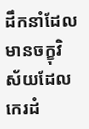ដឹកនាំដែលមានចក្ខុវិស័យដែលកេរដំ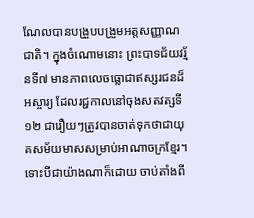ណែលបានបង្រួបបង្រួមអត្តសញ្ញាណជាតិ។ ក្នុងចំណោមនោះ ព្រះបាទជ័យវរ្ម័នទី៧ មានភាពលេចធ្លោជាឥស្សរជនដ៏អស្ចារ្យ ដែលរជ្ជកាលនៅចុងសតវត្សទី១២ ជារឿយៗត្រូវបានចាត់ទុកថាជាយុគសម័យមាសសម្រាប់អាណាចក្រខ្មែរ។ ទោះបីជាយ៉ាងណាក៏ដោយ ចាប់តាំងពី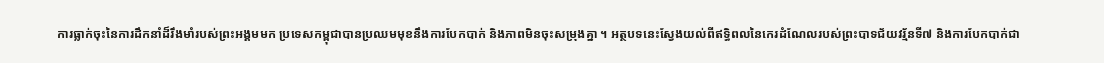ការធ្លាក់ចុះនៃការដឹកនាំដ៏រឹងមាំរបស់ព្រះអង្គមមក ប្រទេសកម្ពុជាបានប្រឈមមុខនឹងការបែកបាក់ និងភាពមិនចុះសម្រុងគ្នា ។ អត្ថបទនេះស្វែងយល់ពីឥទ្ធិពលនៃកេរដំណែលរបស់ព្រះបាទជ័យវរ្ម័នទី៧ និងការបែកបាក់ជា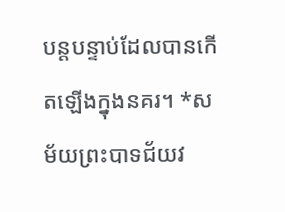បន្តបន្ទាប់ដែលបានកើតឡើងក្នុងនគរ។ *សម័យព្រះបាទជ័យវ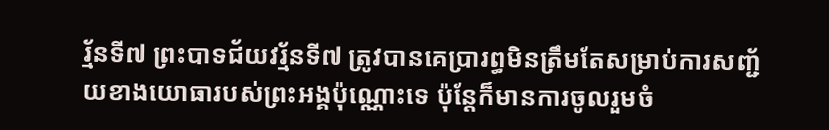រ្ម័នទី៧ ព្រះបាទជ័យវរ្ម័នទី៧ ត្រូវបានគេប្រារព្ធមិនត្រឹមតែសម្រាប់ការសញ្ជ័យខាងយោធារបស់ព្រះអង្គប៉ុណ្ណោះទេ ប៉ុន្តែក៏មានការចូលរួមចំ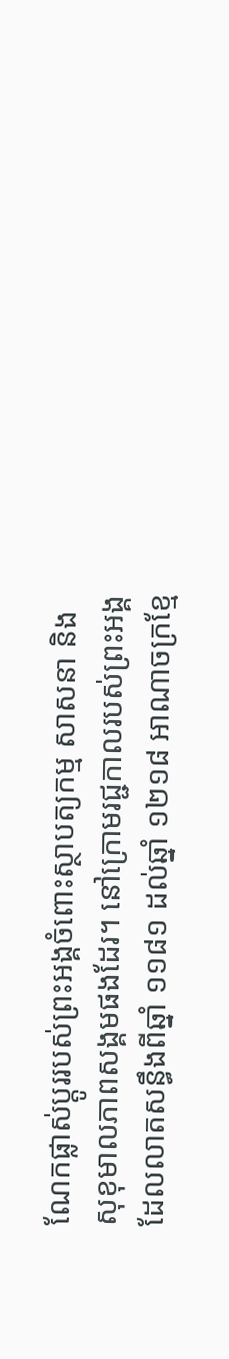ណែកផ្លាស់ប្តូររបស់ព្រះអង្គចំពោះស្ថាបត្យកម្ម សាសនា និងសុខុមាលភាពសង្គមផងដែរ។ នៅក្រោមរជ្ជកាលរបស់ព្រះអង្គដែលលាតសន្ធឹងពីឆ្នាំ ១១៨១ ដល់ឆ្នាំ ១២១៨ អាណាចក្រខ្មែ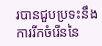របានជួបប្រទះនឹងការរីកចំរើននៃ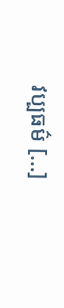វប្បធម៌ […]